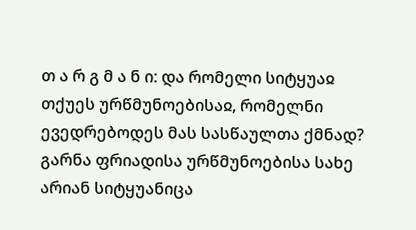თ ა რ გ მ ა ნ ი: და რომელი სიტყუაჲ თქუეს ურწმუნოებისაჲ, რომელნი ევედრებოდეს მას სასწაულთა ქმნად? გარნა ფრიადისა ურწმუნოებისა სახე არიან სიტყუანიცა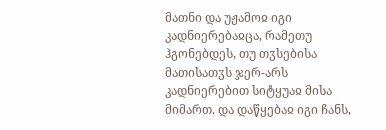მათნი და უჟამოჲ იგი კადნიერებაჲცა, რამეთუ ჰგონებდეს, თუ თჳსებისა მათისათჳს ჯერ-არს კადნიერებით სიტყუაჲ მისა მიმართ. და დაწყებაჲ იგი ჩანს,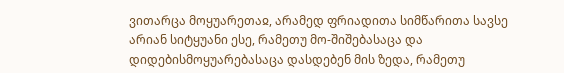ვითარცა მოყუარეთაჲ, არამედ ფრიადითა სიმწარითა სავსე არიან სიტყუანი ესე, რამეთუ მო-შიშებასაცა და დიდებისმოყუარებასაცა დასდებენ მის ზედა, რამეთუ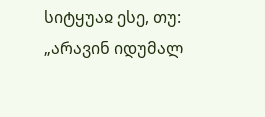სიტყუაჲ ესე, თუ: „არავინ იდუმალ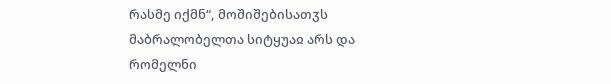რასმე იქმნ“, მოშიშებისათჳს მაბრალობელთა სიტყუაჲ არს და რომელნი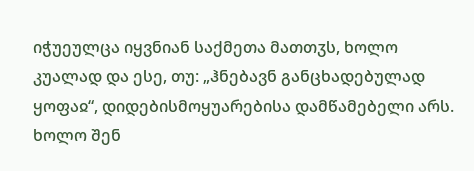იჭუეულცა იყვნიან საქმეთა მათთჳს, ხოლო კუალად და ესე, თუ: „ჰნებავნ განცხადებულად ყოფაჲ“, დიდებისმოყუარებისა დამწამებელი არს.
ხოლო შენ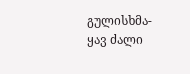გულისხმა-ყავ ძალი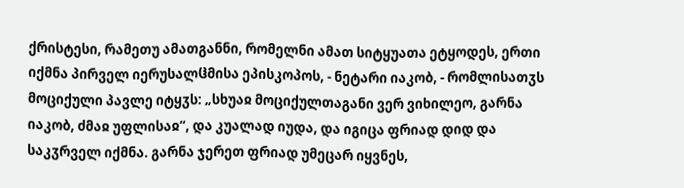ქრისტესი, რამეთუ ამათგანნი, რომელნი ამათ სიტყუათა ეტყოდეს, ერთი იქმნა პირველ იერუსალჱმისა ეპისკოპოს, - ნეტარი იაკობ, - რომლისათჳს მოციქული პავლე იტყჳს: „სხუაჲ მოციქულთაგანი ვერ ვიხილეო, გარნა იაკობ, ძმაჲ უფლისაჲ“, და კუალად იუდა, და იგიცა ფრიად დიდ და საკჳრველ იქმნა. გარნა ჯერეთ ფრიად უმეცარ იყვნეს,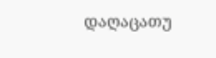დაღაცათუ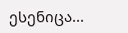ესენიცა...